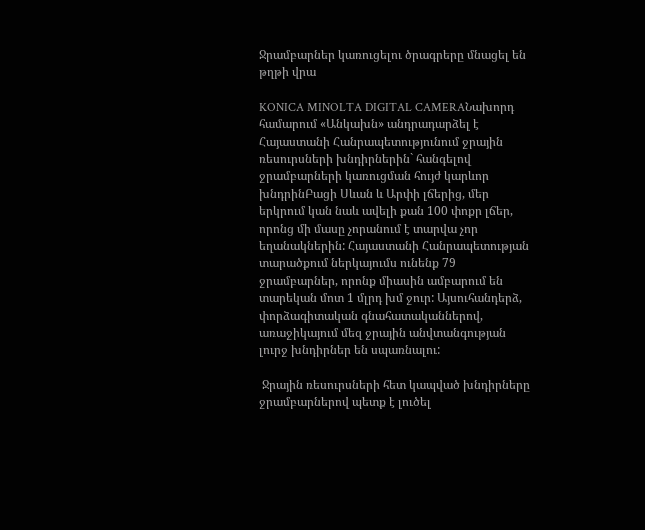Ջրամբարներ կառուցելու ծրագրերը մնացել են թղթի վրա

KONICA MINOLTA DIGITAL CAMERAՆախորդ համարում «Անկախն» անդրադարձել է Հայաստանի Հանրապետությունում ջրային ռեսուրսների խնդիրներին` հանգելով ջրամբարների կառուցման հույժ կարևոր խնդրինԲացի Սևան և Արփի լճերից, մեր երկրում կան նաև ավելի քան 100 փոքր լճեր, որոնց մի մասը չորանում է տարվա չոր եղանակներին: Հայաստանի Հանրապետության տարածքում ներկայումս ունենք 79 ջրամբարներ, որոնք միասին ամբարում են տարեկան մոտ 1 մլրդ խմ ջուր: Այսուհանդերձ, փորձագիտական գնահատականներով, առաջիկայում մեզ ջրային անվտանգության լուրջ խնդիրներ են սպառնալու:

 Ջրային ռեսուրսների հետ կապված խնդիրները ջրամբարներով պետք է լուծել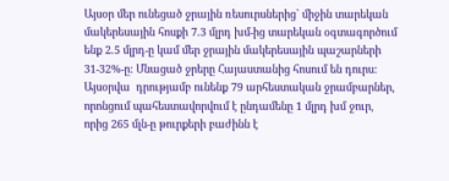Այսօր մեր ունեցած ջրային ռեսուրսներից` միջին տարեկան մակերեսային հոսքի 7.3 մլրդ խմ-ից տարեկան օգտագործում ենք 2.5 մլրդ-ը կամ մեր ջրային մակերեսային պաշարների 31-32%-ը: Մնացած ջրերը Հայաստանից հոսում են դուրս: Այսօրվա  դրությամբ ունենք 79 արհեստական ջրամբարներ, որոնցում պահեստավորվում է ընդամենը 1 մլրդ խմ ջուր, որից 265 մլն-ը թուրքերի բաժինն է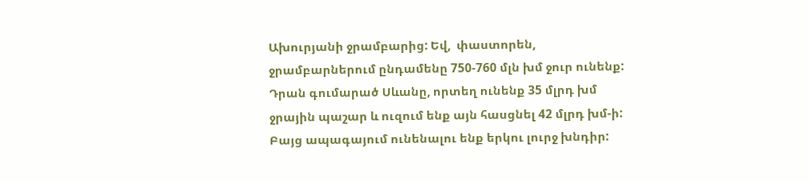Ախուրյանի ջրամբարից: Եվ,  փաստորեն, ջրամբարներում ընդամենը 750-760 մլն խմ ջուր ունենք: Դրան գումարած Սևանը, որտեղ ունենք 35 մլրդ խմ ջրային պաշար և ուզում ենք այն հասցնել 42 մլրդ խմ-ի: Բայց ապագայում ունենալու ենք երկու լուրջ խնդիր: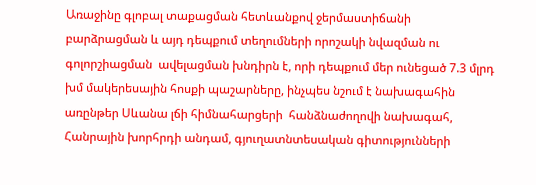Առաջինը գլոբալ տաքացման հետևանքով ջերմաստիճանի բարձրացման և այդ դեպքում տեղումների որոշակի նվազման ու գոլորշիացման  ավելացման խնդիրն է, որի դեպքում մեր ունեցած 7.3 մլրդ խմ մակերեսային հոսքի պաշարները, ինչպես նշում է նախագահին առընթեր Սևանա լճի հիմնահարցերի  հանձնաժողովի նախագահ, Հանրային խորհրդի անդամ, գյուղատնտեսական գիտությունների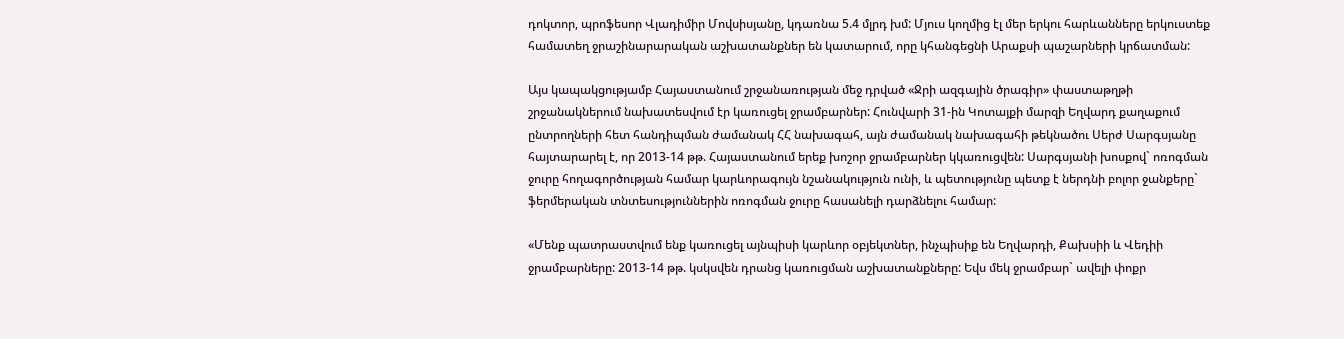դոկտոր, պրոֆեսոր Վլադիմիր Մովսիսյանը, կդառնա 5.4 մլրդ խմ: Մյուս կողմից էլ մեր երկու հարևանները երկուստեք համատեղ ջրաշինարարական աշխատանքներ են կատարում, որը կհանգեցնի Արաքսի պաշարների կրճատման:

Այս կապակցությամբ Հայաստանում շրջանառության մեջ դրված «Ջրի ազգային ծրագիր» փաստաթղթի շրջանակներում նախատեսվում էր կառուցել ջրամբարներ: Հունվարի 31-ին Կոտայքի մարզի Եղվարդ քաղաքում ընտրողների հետ հանդիպման ժամանակ ՀՀ նախագահ, այն ժամանակ նախագահի թեկնածու Սերժ Սարգսյանը հայտարարել է, որ 2013-14 թթ. Հայաստանում երեք խոշոր ջրամբարներ կկառուցվեն: Սարգսյանի խոսքով` ոռոգման ջուրը հողագործության համար կարևորագույն նշանակություն ունի, և պետությունը պետք է ներդնի բոլոր ջանքերը` ֆերմերական տնտեսություններին ոռոգման ջուրը հասանելի դարձնելու համար:

«Մենք պատրաստվում ենք կառուցել այնպիսի կարևոր օբյեկտներ, ինչպիսիք են Եղվարդի, Քախսիի և Վեդիի ջրամբարները: 2013-14 թթ. կսկսվեն դրանց կառուցման աշխատանքները: Եվս մեկ ջրամբար` ավելի փոքր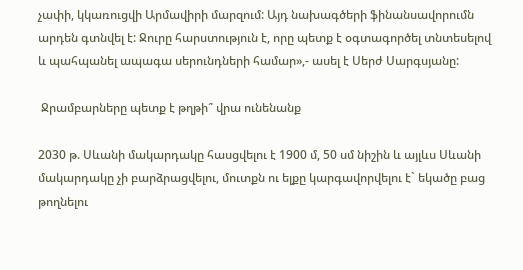չափի, կկառուցվի Արմավիրի մարզում: Այդ նախագծերի ֆինանսավորումն արդեն գտնվել է: Ջուրը հարստություն է, որը պետք է օգտագործել տնտեսելով և պահպանել ապագա սերունդների համար»,- ասել է Սերժ Սարգսյանը:

 Ջրամբարները պետք է թղթի՞ վրա ունենանք

2030 թ. Սևանի մակարդակը հասցվելու է 1900 մ, 50 սմ նիշին և այլևս Սևանի մակարդակը չի բարձրացվելու, մուտքն ու ելքը կարգավորվելու է` եկածը բաց թողնելու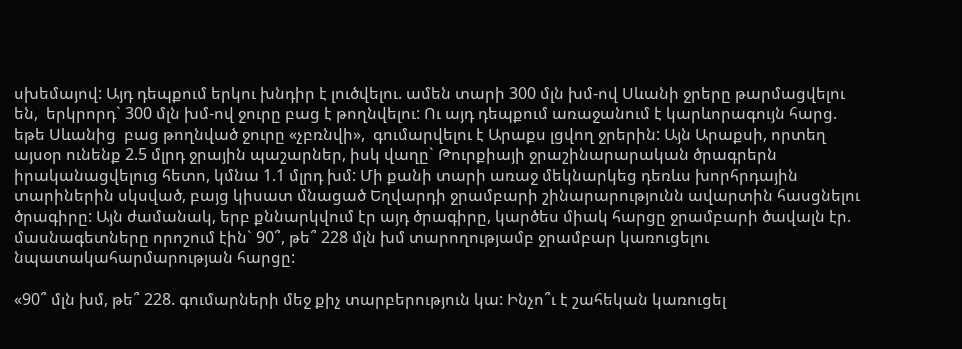սխեմայով: Այդ դեպքում երկու խնդիր է լուծվելու. ամեն տարի 300 մլն խմ-ով Սևանի ջրերը թարմացվելու են,  երկրորդ` 300 մլն խմ-ով ջուրը բաց է թողնվելու: Ու այդ դեպքում առաջանում է կարևորագույն հարց. եթե Սևանից  բաց թողնված ջուրը «չբռնվի»,  գումարվելու է Արաքս լցվող ջրերին: Այն Արաքսի, որտեղ այսօր ունենք 2.5 մլրդ ջրային պաշարներ, իսկ վաղը` Թուրքիայի ջրաշինարարական ծրագրերն իրականացվելուց հետո, կմնա 1.1 մլրդ խմ: Մի քանի տարի առաջ մեկնարկեց դեռևս խորհրդային տարիներին սկսված, բայց կիսատ մնացած Եղվարդի ջրամբարի շինարարությունն ավարտին հասցնելու ծրագիրը: Այն ժամանակ, երբ քննարկվում էր այդ ծրագիրը, կարծես միակ հարցը ջրամբարի ծավալն էր. մասնագետները որոշում էին` 90՞, թե՞ 228 մլն խմ տարողությամբ ջրամբար կառուցելու նպատակահարմարության հարցը:

«90՞ մլն խմ, թե՞ 228. գումարների մեջ քիչ տարբերություն կա: Ինչո՞ւ է շահեկան կառուցել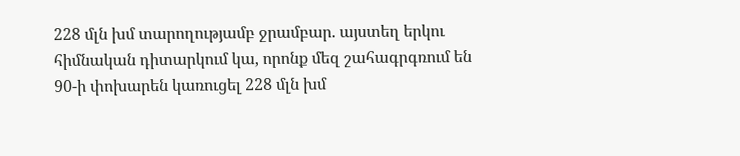228 մլն խմ տարողությամբ ջրամբար. այստեղ երկու հիմնական դիտարկում կա, որոնք մեզ շահագրգռում են 90-ի փոխարեն կառուցել 228 մլն խմ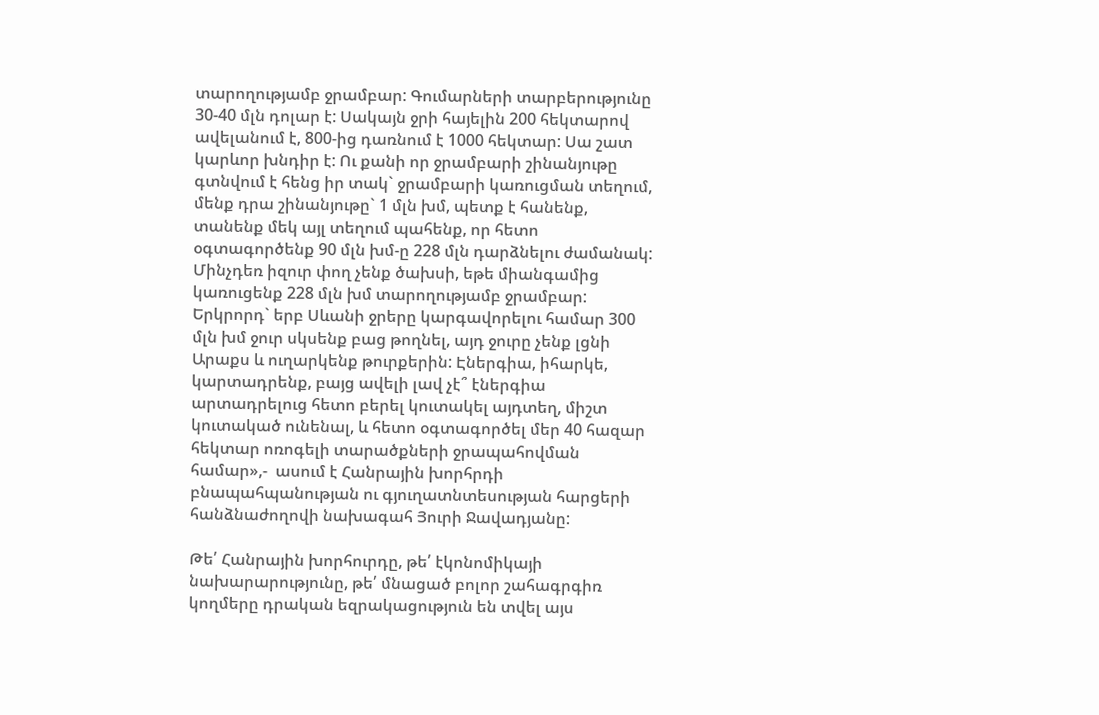տարողությամբ ջրամբար: Գումարների տարբերությունը 30-40 մլն դոլար է: Սակայն ջրի հայելին 200 հեկտարով ավելանում է, 800-ից դառնում է 1000 հեկտար: Սա շատ կարևոր խնդիր է: Ու քանի որ ջրամբարի շինանյութը գտնվում է հենց իր տակ` ջրամբարի կառուցման տեղում, մենք դրա շինանյութը` 1 մլն խմ, պետք է հանենք, տանենք մեկ այլ տեղում պահենք, որ հետո օգտագործենք 90 մլն խմ-ը 228 մլն դարձնելու ժամանակ:  Մինչդեռ իզուր փող չենք ծախսի, եթե միանգամից կառուցենք 228 մլն խմ տարողությամբ ջրամբար: Երկրորդ` երբ Սևանի ջրերը կարգավորելու համար 300 մլն խմ ջուր սկսենք բաց թողնել, այդ ջուրը չենք լցնի Արաքս և ուղարկենք թուրքերին: Էներգիա, իհարկե, կարտադրենք, բայց ավելի լավ չէ՞ էներգիա արտադրելուց հետո բերել կուտակել այդտեղ, միշտ կուտակած ունենալ, և հետո օգտագործել մեր 40 հազար հեկտար ոռոգելի տարածքների ջրապահովման համար»,-  ասում է Հանրային խորհրդի բնապահպանության ու գյուղատնտեսության հարցերի հանձնաժողովի նախագահ Յուրի Ջավադյանը:

Թե՛ Հանրային խորհուրդը, թե՛ էկոնոմիկայի նախարարությունը, թե՛ մնացած բոլոր շահագրգիռ կողմերը դրական եզրակացություն են տվել այս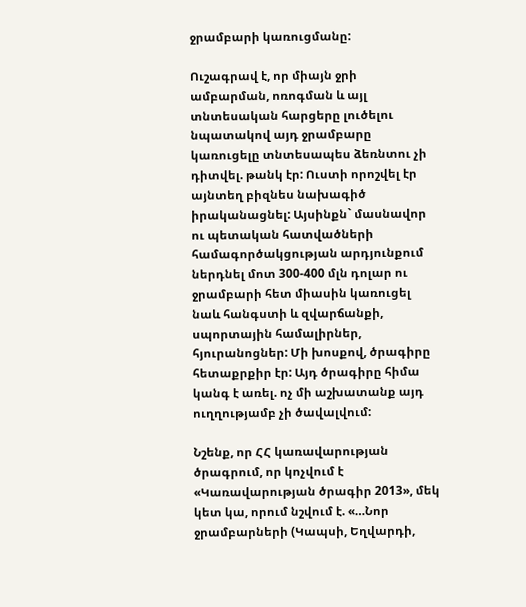ջրամբարի կառուցմանը:

Ուշագրավ է, որ միայն ջրի ամբարման, ոռոգման և այլ տնտեսական հարցերը լուծելու նպատակով այդ ջրամբարը կառուցելը տնտեսապես ձեռնտու չի դիտվել. թանկ էր: Ուստի որոշվել էր այնտեղ բիզնես նախագիծ իրականացնել: Այսինքն` մասնավոր ու պետական հատվածների համագործակցության արդյունքում ներդնել մոտ 300-400 մլն դոլար ու ջրամբարի հետ միասին կառուցել նաև հանգստի և զվարճանքի, սպորտային համալիրներ, հյուրանոցներ: Մի խոսքով, ծրագիրը հետաքրքիր էր: Այդ ծրագիրը հիմա կանգ է առել. ոչ մի աշխատանք այդ ուղղությամբ չի ծավալվում:

Նշենք, որ ՀՀ կառավարության ծրագրում, որ կոչվում է «Կառավարության ծրագիր 2013», մեկ կետ կա, որում նշվում է. «…Նոր ջրամբարների (Կապսի, Եղվարդի,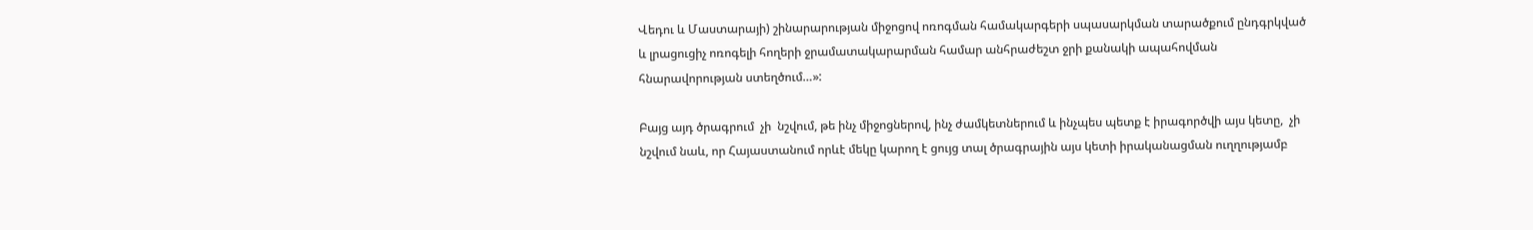Վեդու և Մաստարայի) շինարարության միջոցով ոռոգման համակարգերի սպասարկման տարածքում ընդգրկված և լրացուցիչ ոռոգելի հողերի ջրամատակարարման համար անհրաժեշտ ջրի քանակի ապահովման հնարավորության ստեղծում…»:

Բայց այդ ծրագրում  չի  նշվում, թե ինչ միջոցներով, ինչ ժամկետներում և ինչպես պետք է իրագործվի այս կետը,  չի նշվում նաև, որ Հայաստանում որևէ մեկը կարող է ցույց տալ ծրագրային այս կետի իրականացման ուղղությամբ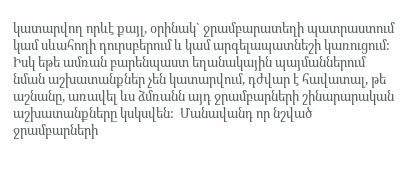կատարվող որևէ քայլ, օրինակ` ջրամբարատեղի պատրաստում կամ սևահողի դուրսբերում և կամ արգելապատնեշի կառուցում: Իսկ եթե ամռան բարենպաստ եղանակային պայմաններում նման աշխատանքներ չեն կատարվում, դժվար է հավատալ, թե աշնանը, առավել ևս ձմռանն այդ ջրամբարների շինարարական աշխատանքները կսկսվեն:  Մանավանդ որ նշված ջրամբարների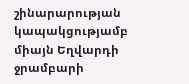շինարարության կապակցությամբ միայն Եղվարդի ջրամբարի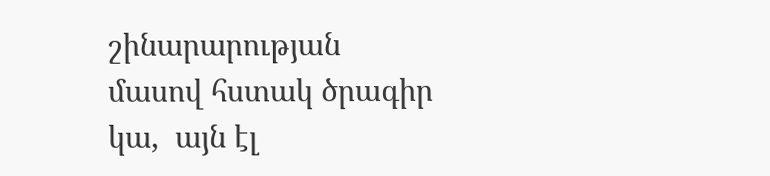շինարարության մասով հստակ ծրագիր կա,  այն էլ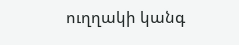ուղղակի կանգ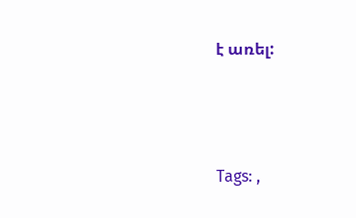է առել:





Tags: ,